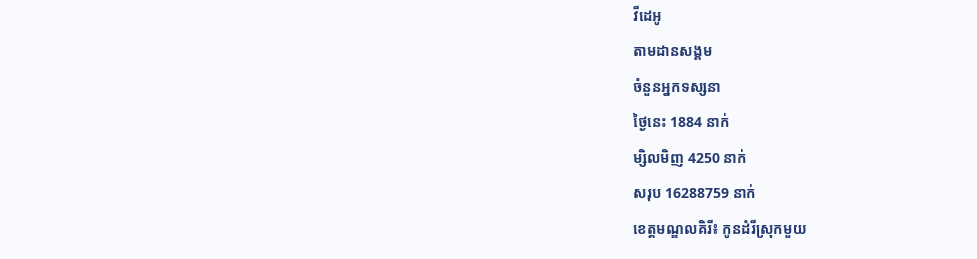វីដេអូ
តាមដានសង្គម
ចំនួនអ្នកទស្សនា
ថ្ងៃនេះ 1884 នាក់
ម្សិលមិញ 4250 នាក់
សរុប 16288759 នាក់
ខេត្តមណ្ឌលគិរី៖ កូនដំរីស្រុកមួយ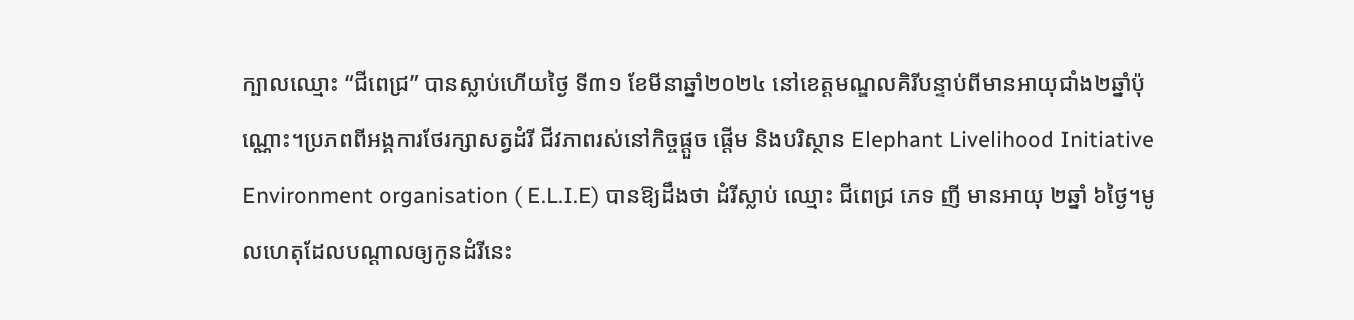ក្បាលឈ្មោះ “ជីពេជ្រ” បានស្លាប់ហើយថ្ងៃ ទី៣១ ខែមីនាឆ្នាំ២០២៤ នៅខេត្តមណ្ឌលគិរីបន្ទាប់ពីមានអាយុជាំង២ឆ្នាំប៉ុណ្ណោះ។ប្រភពពីអង្គការថែរក្សាសត្វដំរី ជីវភាពរស់នៅកិច្ចផ្តួច ផ្តើម និងបរិស្ថាន Elephant Livelihood Initiative Environment organisation ( E.L.I.E) បានឱ្យដឹងថា ដំរីស្លាប់ ឈ្មោះ ជីពេជ្រ ភេទ ញី មានអាយុ ២ឆ្នាំ ៦ថ្ងៃ។មូលហេតុដែលបណ្ដាលឲ្យកូនដំរីនេះ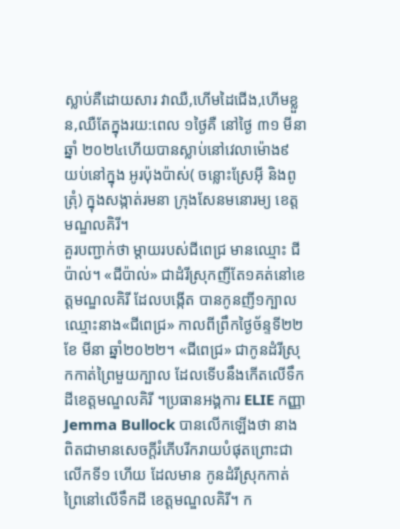ស្លាប់គឺដោយសារ វាឈឺ,ហើមដៃជើង,ហើមខ្លួន,ឈឺតែក្នុងរយ:ពេល ១ថ្ងៃគឺ នៅថ្ងៃ ៣១ មីនា ឆ្នាំ ២០២៤ហើយបានស្លាប់នៅវេលាម៉ោង៩ យប់នៅក្នុង អូរប៉ុងប៉ាស់( ចន្លោះស្រែអុី និងពូត្រុំ) ក្នុងសង្កាត់រមនា ក្រុងសែនមនោរម្យ ខេត្តមណ្ឌលគិរី។
គួរបញ្ជាក់ថា ម្តាយរបស់ជីពេជ្រ មានឈ្មោះ ជីប៉ាល់។ «ជីប៉ាល់» ជាដំរីស្រុកញីតែ១គត់នៅខេត្តមណ្ឌលគិរី ដែលបង្កើត បានកូនញី១ក្បាលឈ្មោះនាង«ជីពេជ្រ» កាលពីព្រឹកថ្ងៃច័ន្ទទី២២ ខែ មីនា ឆ្នាំ២០២២។ «ជីពេជ្រ» ជាកូនដំរីស្រុកកាត់ព្រៃមួយក្បាល ដែលទើបនឹងកើតលើទឹកដីខេត្តមណ្ឌលគិរី ។ប្រធានអង្គការ ELIE កញ្ញា Jemma Bullock បានលើកឡើងថា នាងពិតជាមានសេចក្តីរំភើបរីករាយបំផុតព្រោះជាលើកទី១ ហើយ ដែលមាន កូនដំរីស្រុកកាត់ព្រៃនៅលើទឹកដី ខេត្តមណ្ឌលគិរី។ ក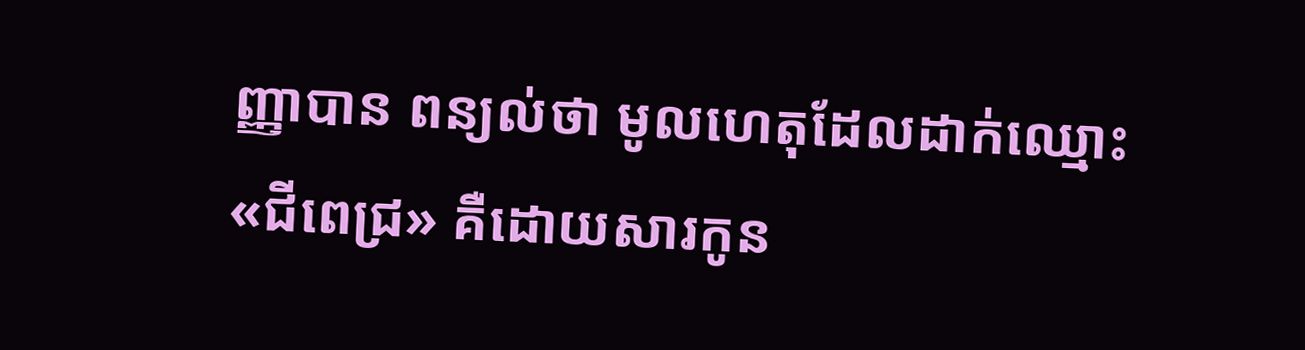ញ្ញាបាន ពន្យល់ថា មូលហេតុដែលដាក់ឈ្មោះ «ជីពេជ្រ» គឺដោយសារកូន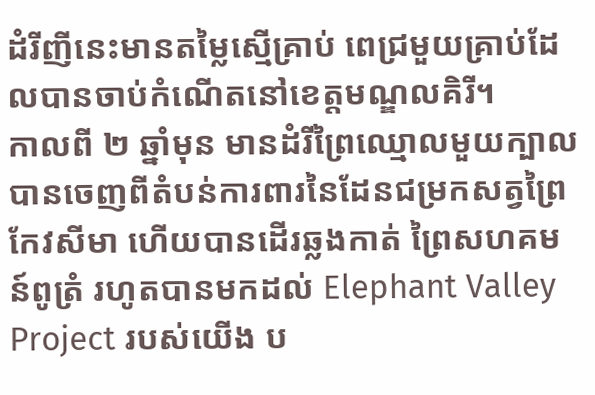ដំរីញីនេះមានតម្លៃស្មើគ្រាប់ ពេជ្រមួយគ្រាប់ដែលបានចាប់កំណើតនៅខេត្តមណ្ឌលគិរី។
កាលពី ២ ឆ្នាំមុន មានដំរីព្រៃឈ្មោលមួយក្បាលបានចេញពីតំបន់ការពារនៃដែនជម្រកសត្វព្រៃកែវសីមា ហើយបានដើរឆ្លងកាត់ ព្រៃសហគមន៍ពូត្រំ រហូតបានមកដល់ Elephant Valley Project របស់យើង ប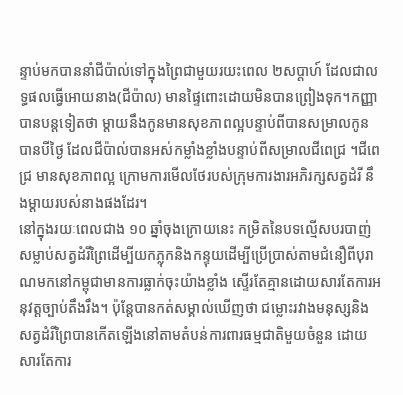ន្ទាប់មកបាននាំជីប៉ាល់ទៅក្នុងព្រៃជាមួយរយះពេល ២សប្តាហ៍ ដែលជាលទ្ធផលធ្វើអោយនាង(ជីប៉ាល) មានផ្ទៃពោះដោយមិនបានព្រៀងទុក។កញ្ញាបានបន្តទៀតថា ម្តាយនឹងកូនមានសុខភាពល្អបន្ទាប់ពីបានសម្រាលកូនបានបីថ្ងៃ ដែលជីប៉ាល់បានអស់កម្លាំងខ្លាំងបន្ទាប់ពីសម្រាលជីពេជ្រ ។ជីពេជ្រ មានសុខភាពល្អ ក្រោមការមើលថែរបស់ក្រុមការងារអភិរក្សសត្វដំរី នឹងម្តាយរបស់នាងផងដែរ។
នៅក្នុងរយៈពេលជាង ១០ ឆ្នាំចុងក្រោយនេះ កម្រិតនៃបទល្មើសបរបាញ់សម្លាប់សត្វដំរីព្រៃដើម្បីយកភ្លុកនិងកន្ទុយដើម្បីប្រើប្រាស់តាមជំនឿពីបុរាណមកនៅកម្ពុជាមានការធ្លាក់ចុះយ៉ាងខ្លាំង ស្ទើរតែគ្មានដោយសារតែការអនុវត្តច្បាប់តឹងរឹង។ ប៉ុន្តែបានកត់សម្គាល់ឃើញថា ជម្លោះរវាងមនុស្សនិងសត្វដំរីព្រៃបានកើតឡើងនៅតាមតំបន់ការពារធម្មជាតិមួយចំនួន ដោយសារតែការ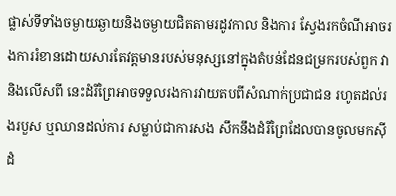ផ្លាស់ទីទាំងចម្ងាយឆ្ងាយនិងចម្ងាយជិតតាមរដូវកាល និងការ ស្វែងរកចំណីអាចរងការរំខានដោយសារតែវត្តមានរបស់មនុស្សនៅក្នុងតំបន់ដែនជម្រករបស់ពួក វានិងលើសពី នេះដំរីព្រៃអាចទទួលរងការវាយតបពីសំណាក់ប្រជាជន រហូតដល់រងរបួស ឬឈានដល់ការ សម្លាប់ជាការសង សឹកនឹងដំរីព្រៃដែលបានចូលមកស៊ីដំ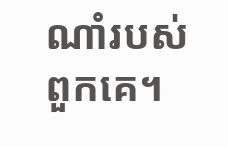ណាំរបស់ពួកគេ។